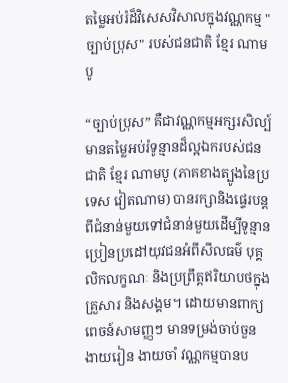តម្លៃអប់រំដ៏វិសេសវិសាលក្នុងវណ្ណកម្ម "ច្បាប់ប្រុស" របស់ជនជាតិ ខ្មែរ ណាមបូ

“ច្បាប់ប្រុស” គឺជាវណ្ណកម្មអក្សរសិល្ប៍មានតម្លៃអប់រំទូន្មានដ៏ល្អឯករបស់ជនជាតិ ខ្មែរ ណាមបូ (ភាគខាងត្បូងនៃប្រទេស វៀតណាម) បានរក្សានិងផ្ទេរបន្តពីជំនាន់មួយទៅជំនាន់មួយដើម្បីទូន្មានប្រៀនប្រដៅយុវជនអំពីសីលធម៌ បុគ្គលិកលក្ខណៈ និងប្រព្រឹត្តឥរិយាបថក្នុងគ្រួសារ និងសង្គម។ ដោយមានពាក្យពេចន៍សាមញ្ញៗ មានទម្រង់ចាប់ចួន ងាយរៀន ងាយចាំ វណ្ណកម្មបានប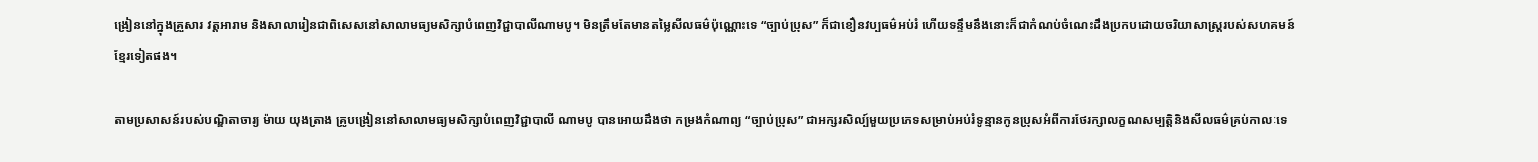ង្រៀននៅក្នុងគ្រួសារ វត្តអារាម និងសាលារៀនជាពិសេសនៅសាលាមធ្យមសិក្សាបំពេញវិជ្ជាបាលីណាមបូ។ មិនត្រឹមតែមានតម្លៃសីលធម៌ប៉ុណ្ណោះទេ “ច្បាប់ប្រុស” ក៏ជាខឿនវប្បធម៌អប់រំ ហើយទន្ទឹមនឹងនោះក៏ជាកំណប់ចំណេះដឹងប្រកបដោយចរិយាសាស្ត្ររបស់សហគមន៍ខ្មែរទៀតផង។

តាមប្រសាសន៍របស់បណ្ឌិតាចារ្យ ម៉ាយ យុងត្រាង គ្រូបង្រៀននៅសាលាមធ្យមសិក្សាបំពេញវិជ្ជាបាលី ណាមបូ បានអោយដឹងថា កម្រងកំណាព្យ “ច្បាប់ប្រុស” ជាអក្សរសិល្ប៍មួយប្រភេទសម្រាប់អប់រំទូន្មានកូនប្រុសអំពីការថែរក្សាលក្ខណសម្បត្តិនិងសីលធម៌គ្រប់កាលៈទេ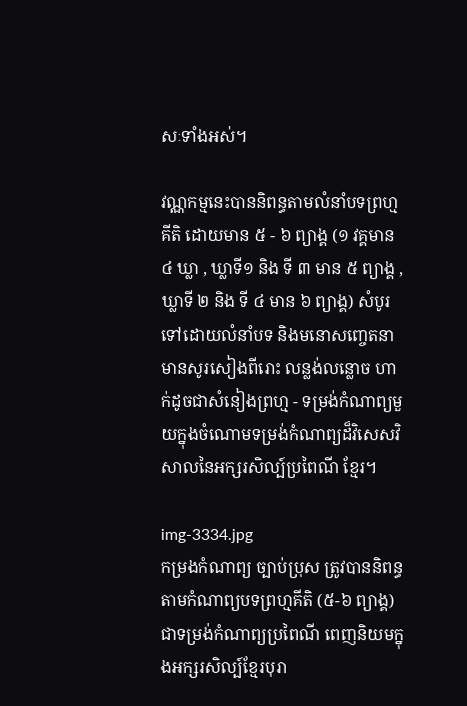សៈទាំងអស់។

វណ្ណកម្មនេះបាននិពន្ធតាមលំនាំបទព្រហ្មគីតិ ដោយមាន ៥ - ៦ ព្យាង្គ (១ វគ្គមាន ៤ ឃ្លា , ឃ្លាទី១ និង ទី ៣ មាន ៥ ព្យាង្គ , ឃ្លាទី ២ និង ទី ៤ មាន ៦ ព្យាង្គ) សំបូរទៅដោយលំនាំបទ និងមនោសញ្ចេតនា មានសូរសៀងពីរោះ លន្លង់លន្លោច ហាក់ដូចជាសំនៀងព្រហ្ម - ទម្រង់កំណាព្យមួយក្នុងចំណោមទម្រង់កំណាព្យដ៏វិសេសវិសាលនៃអក្សរសិល្ប៍ប្រពៃណី ខ្មែរ។

img-3334.jpg
កម្រងកំណាព្យ ច្បាប់ប្រុស ត្រូវបាននិពន្ធតាមកំណាព្យបទព្រហ្មគីតិ (៥-៦ ព្យាង្គ) ជាទម្រង់កំណាព្យប្រពៃណី ពេញនិយមក្នុងអក្សរសិល្ប៍ខ្មែរបុរា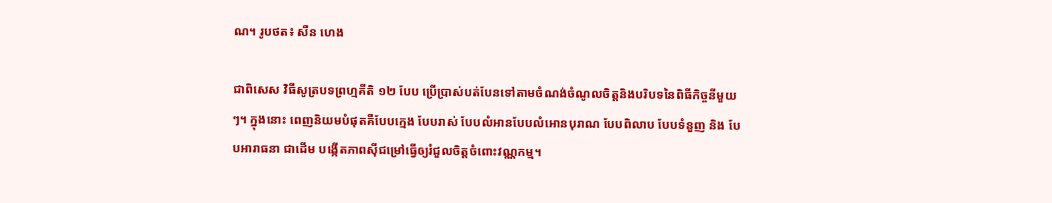ណ។ រូបថត៖ សឺន ហេង

ជាពិសេស វិធីសូត្របទព្រហ្មគីតិ ១២ បែប ប្រើប្រាស់បត់បែនទៅតាមចំណង់ចំណូលចិត្តនិងបរិបទនៃពិធីកិច្ចនីមួយៗ។ ក្នុងនោះ ពេញនិយមបំផុតគឺបែបក្មេង បែបរាស់ បែបលំអានបែបលំអោនបុរាណ បែបពិលាប បែបទំនួញ និង បែបអារាធនា ជាដើម បង្កើតភាពស៊ីជម្រៅធ្វើឲ្យរំជួលចិត្តចំពោះវណ្ណកម្ម។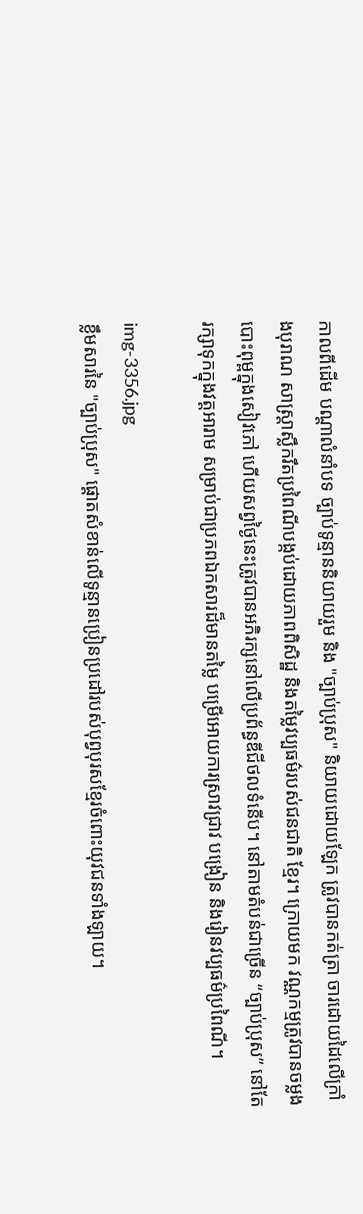កាលពីដើម បណ្តាលំនាំបទ ច្បាប់ទូន្មាននិយាយរួម និង "ច្បាប់ប្រុស" និយាយដោយឡែក ត្រូវបានកត់ត្រា ចារដោយដៃលើក្រាំងបុរាណ សាស្ត្រាស្លឹករឹតប្រពៃណីបង្កប់ដោយភាពពិសិដ្ឋ និងតម្លៃវប្បធម៌របស់ជនជាតិ ខ្មែរ។ ក្រោយមក វណ្ណកម្មត្រូវបានចម្លងបោះពុម្ពក្នុងសៀវភៅ ហើយសព្វថ្ងៃនេះត្រូវបានអភិរក្សនៅលើប្រព័ន្ធឌីជីថលទំនើប។ នៅតាមតំបន់ជាច្រើន “ច្បាប់ប្រុស” នៅតែរក្សាទុកក្នុងវត្តអារាម សម្រាប់ជាប្រភពឯកសារដ៏មានតម្លៃ បម្រើអោយការស្រាវជ្រាវ បង្រៀន និងរៀនវប្បធម៌ប្រពៃណី។

img-3356.jpg
ខ្លឹមសារនៃ "ច្បាប់ប្រុស" ផ្តោតសំខាន់លើទូន្មានប្រៀនប្រដៅរបស់បុព្វបុរសខ្មែរចំពោះយុវជនទាំងឡាយ។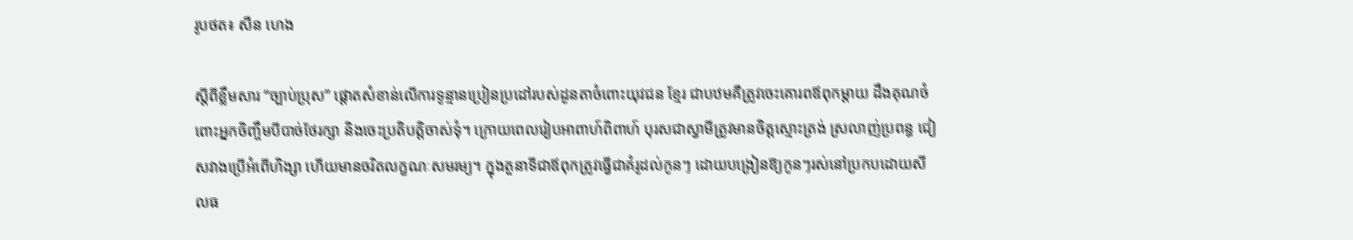រូបថត៖ សឺន ហេង

ស្តីពីខ្លឹមសារ “ច្បាប់ប្រុស” ផ្តោតសំខាន់លើការទូន្មានប្រៀនប្រដៅរបស់ដូនតាចំពោះយុវជន ខ្មែរ ជាបឋមគឺត្រូវចេះគោរពឪពុកម្តាយ ដឹងគុណចំពោះអ្នកចិញ្ចឹមបីបាច់ថែរក្សា និងចេះប្រតិបត្តិចាស់ទុំ។ ក្រោយពេលរៀបអាពាហ៍ពិពាហ៍ បុរសជាស្វាមីត្រូវមានចិត្តស្មោះត្រង់ ស្រលាញ់ប្រពន្ធ ជៀសវាងប្រើអំពើហិង្សា ហើយមានចរិតលក្ខណៈសមរម្យ។ ក្នុងតួនាទីជាឪពុកត្រូវធ្វើជាគំរូដល់កូនៗ ដោយបង្រៀនឱ្យកូនៗរស់នៅប្រកបដោយសីលធ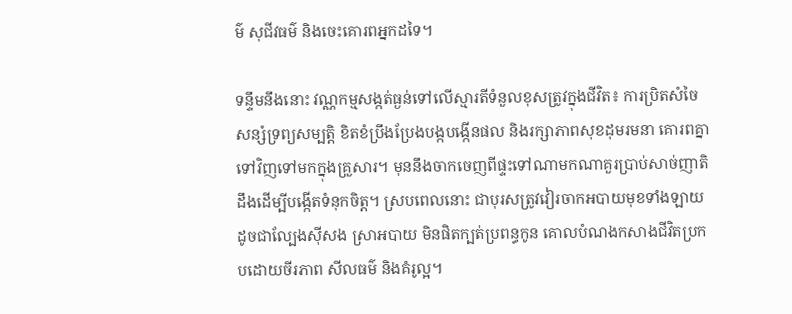ម៌ សុជីវធម៌ និងចេះគោរពអ្នកដទៃ។

ទន្ទឹមនឹងនោះ វណ្ណកម្មសង្កត់ធ្ងន់ទៅលើស្មារតីទំនួលខុសត្រូវក្នុងជីវិត៖ ការប្រិតសំចៃ សន្សំទ្រព្យសម្បត្តិ ខិតខំប្រឹងប្រែងបង្កបង្កើនផល និងរក្សាភាពសុខដុមរមនា គោរពគ្នាទៅវិញទៅមកក្នុងគ្រួសារ។ មុននឹងចាកចេញពីផ្ទះទៅណាមកណាគួរប្រាប់សាច់ញាតិដឹងដើម្បីបង្កើតទំនុកចិត្ត។ ស្របពេលនោះ ជាបុរសត្រូវវៀរចាកអបាយមុខទាំងឡាយដូចជាល្បែងស៊ីសង ស្រាអបាយ មិនផិតក្បត់ប្រពន្ធកូន គោលបំណងកសាងជីវិតប្រកបដោយចីរភាព សីលធម៌ និងគំរូល្អ។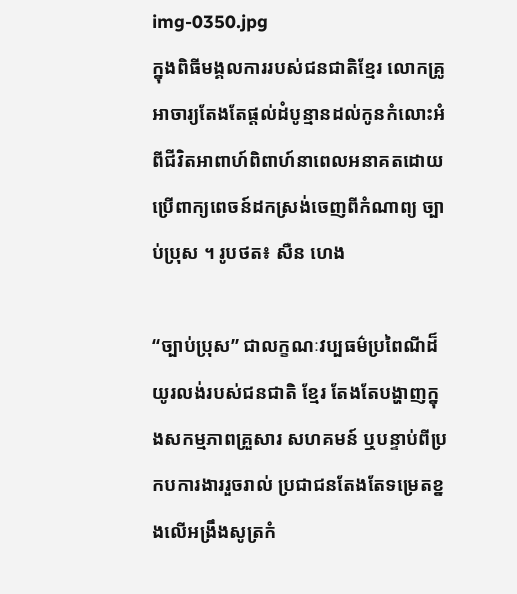img-0350.jpg
ក្នុងពិធីមង្គលការរបស់ជនជាតិខ្មែរ លោកគ្រូអាចារ្យតែងតែផ្តល់ដំបូន្មានដល់កូនកំលោះអំពីជីវិតអាពាហ៍ពិពាហ៍នាពេលអនាគតដោយប្រើពាក្យពេចន៍ដកស្រង់ចេញពីកំណាព្យ ច្បាប់ប្រុស ។ រូបថត៖ សឺន ហេង

“ច្បាប់ប្រុស” ជាលក្ខណៈវប្បធម៌ប្រពៃណីដ៏យូរលង់របស់ជនជាតិ ខ្មែរ តែងតែបង្ហាញក្នុងសកម្មភាពគ្រួសារ សហគមន៍ ឬបន្ទាប់ពីប្រកបការងាររួចរាល់ ប្រជាជនតែងតែទម្រេតខ្នងលើអង្រឹងសូត្រកំ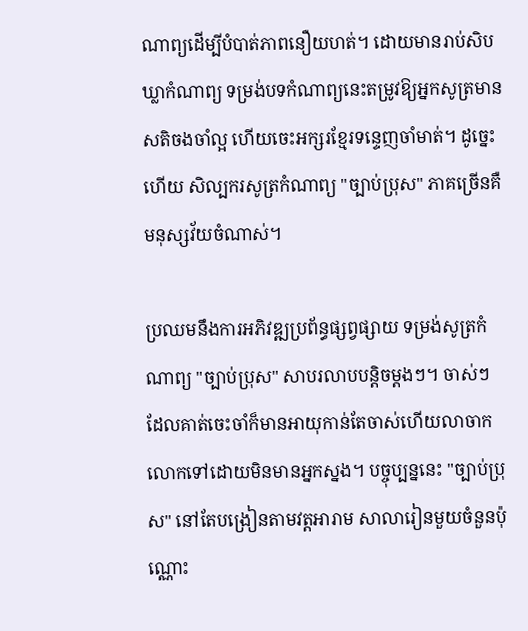ណាព្យដើម្បីបំបាត់ភាពនឿយហត់។ ដោយមានរាប់សិបឃ្លាកំណាព្យ ទម្រង់បទកំណាព្យនេះតម្រូវឱ្យអ្នកសូត្រមានសតិចងចាំល្អ ហើយចេះអក្សរខ្មែរទន្ទេញចាំមាត់។ ដូច្នេះហើយ សិល្បករសូត្រកំណាព្យ "ច្បាប់ប្រុស" ភាគច្រើនគឺមនុស្សវ័យចំណាស់។

ប្រឈមនឹងការអភិវឌ្ឍប្រព័ន្ធផ្សព្វផ្សាយ ទម្រង់សូត្រកំណាព្យ "ច្បាប់ប្រុស" សាបរលាបបន្តិចម្តងៗ។ ចាស់ៗ ដែលគាត់ចេះចាំក៏មានអាយុកាន់តែចាស់ហើយលាចាកលោកទៅដោយមិនមានអ្នកស្នង។ បច្ចុប្បន្ននេះ "ច្បាប់ប្រុស" នៅតែបង្រៀនតាមវត្តអារាម សាលារៀនមួយចំនួនប៉ុណ្ណោះ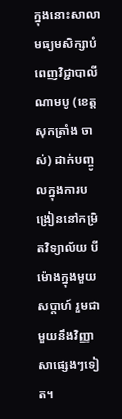ក្នុងនោះសាលាមធ្យមសិក្សាបំពេញវិជ្ជាបាលី ណាមបូ (ខេត្ត សុកត្រាំង ចាស់) ដាក់បញ្ចូលក្នុងការបង្រៀននៅកម្រិតវិទ្យាល័យ បីម៉ោងក្នុងមួយសប្តាហ៍ រួមជាមួយនឹងវិញ្ញាសាផ្សេងៗទៀត។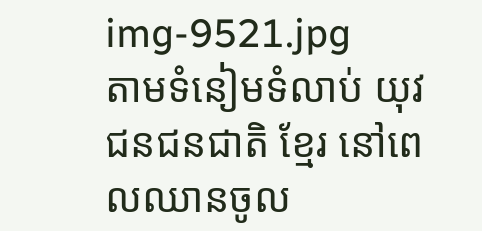img-9521.jpg
តាមទំនៀមទំលាប់ យុវជនជនជាតិ ខ្មែរ នៅពេលឈានចូល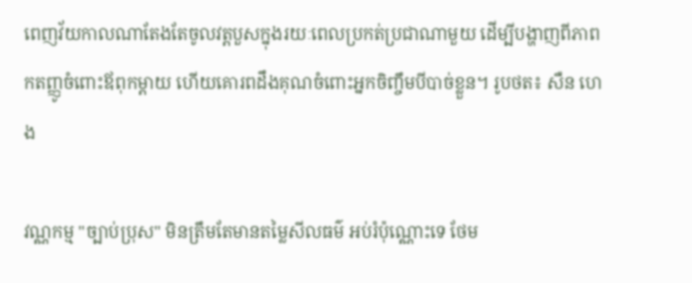ពេញវ័យកាលណាតែងតែចូលវត្តបួសក្នុងរយៈពេលប្រកត់ប្រជាណាមួយ ដើម្បីបង្ហាញពីភាពកតញ្ញូចំពោះឪពុកម្តាយ ហើយគោរពដឹងគុណចំពោះអ្នកចិញ្ចឹមបីបាច់ខ្លួន។ រូបថត៖ សឺន ហេង

វណ្ណកម្ម "ច្បាប់ប្រុស" មិនត្រឹមតែមានតម្លៃសីលធម៌ អប់រំប៉ុណ្ណោះទេ ថែម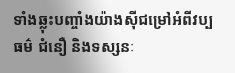ទាំងឆ្លុះបញ្ចាំងយ៉ាងស៊ីជម្រៅអំពីវប្បធម៌ ជំនឿ និងទស្សនៈ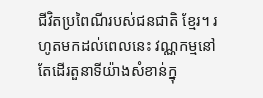ជីវិតប្រពៃណីរបស់ជនជាតិ ខ្មែរ។ រហូតមកដល់ពេលនេះ វណ្ណកម្មនៅតែដើរតួនាទីយ៉ាងសំខាន់ក្នុ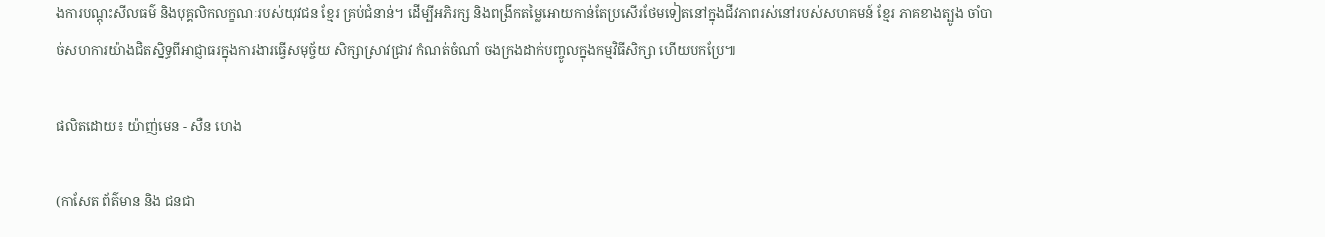ងការបណ្តុះសីលធម៌ និងបុគ្គលិកលក្ខណៈរបស់យុវជន ខ្មែរ គ្រប់ជំនាន់។ ដើម្បីអភិរក្ស និងពង្រីកតម្លៃអោយកាន់តែប្រសើរថែមទៀតនៅក្នុងជីវភាពរស់នៅរបស់សហគមន៍ ខ្មែរ ភាគខាងត្បូង ចាំបាច់សហការយ៉ាងជិតស្និទ្ធពីអាជ្ញាធរក្នុងការងារធ្វើសមុច្ច័យ សិក្សាស្រាវជ្រាវ កំណត់ចំណាំ ចងក្រងដាក់បញ្ចូលក្នុងកម្មវិធីសិក្សា ហើយបកប្រែ៕

ផលិតដោយ៖ យ៉ាញ់មេន - សឺន ហេង

(កាសែត ព័ត៌មាន និង ជនជា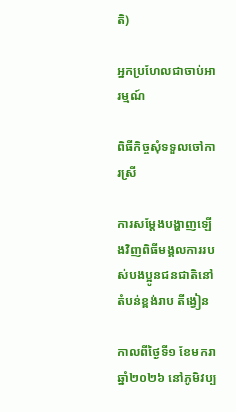តិ)

អ្នកប្រហែលជាចាប់អារម្មណ៍

ពិធីកិច្ចសុំទទួលចៅការស្រី

ការសម្តែងបង្ហាញឡើងវិញពិធីមង្គលការរបស់បងប្អូនជនជាតិនៅតំបន់ខ្ពង់រាប តីង្វៀន

កាលពីថ្ងៃទី១ ខែមករា ឆ្នាំ២០២៦ នៅភូមិវប្ប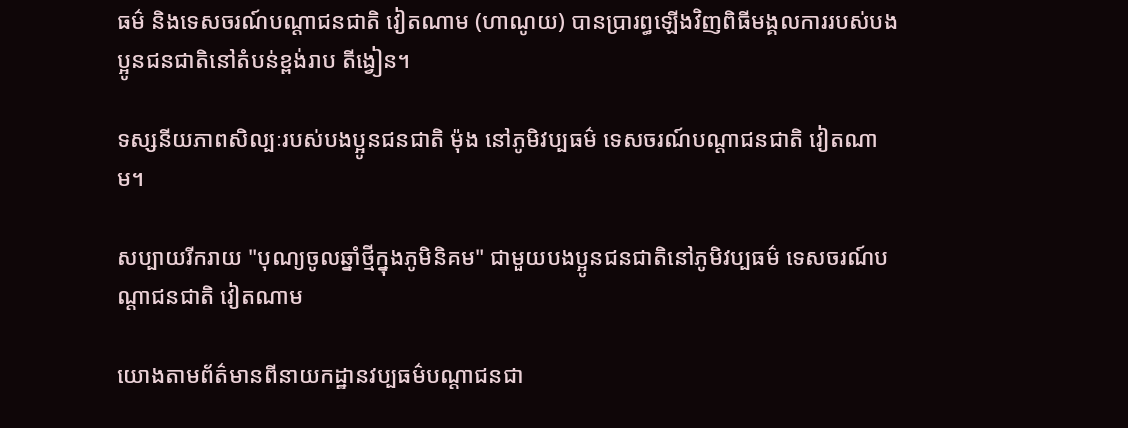ធម៌ និងទេសចរណ៍បណ្តាជនជាតិ វៀតណាម (ហាណូយ) បានប្រារព្ធឡើងវិញពិធីមង្គលការរបស់បងប្អូនជនជាតិនៅតំបន់ខ្ពង់រាប តីង្វៀន។

ទស្សនីយភាពសិល្បៈរបស់បងប្អូនជនជាតិ ម៉ុង នៅភូមិវប្បធម៌ ទេសចរណ៍បណ្តាជនជាតិ វៀតណាម។

សប្បាយរីករាយ "បុណ្យចូលឆ្នាំថ្មីក្នុងភូមិនិគម" ជាមួយបងប្អូនជនជាតិនៅភូមិវប្បធម៌ ទេសចរណ៍បណ្តាជនជាតិ វៀតណាម

យោងតាមព័ត៌មានពីនាយកដ្ឋានវប្បធម៌បណ្តាជនជា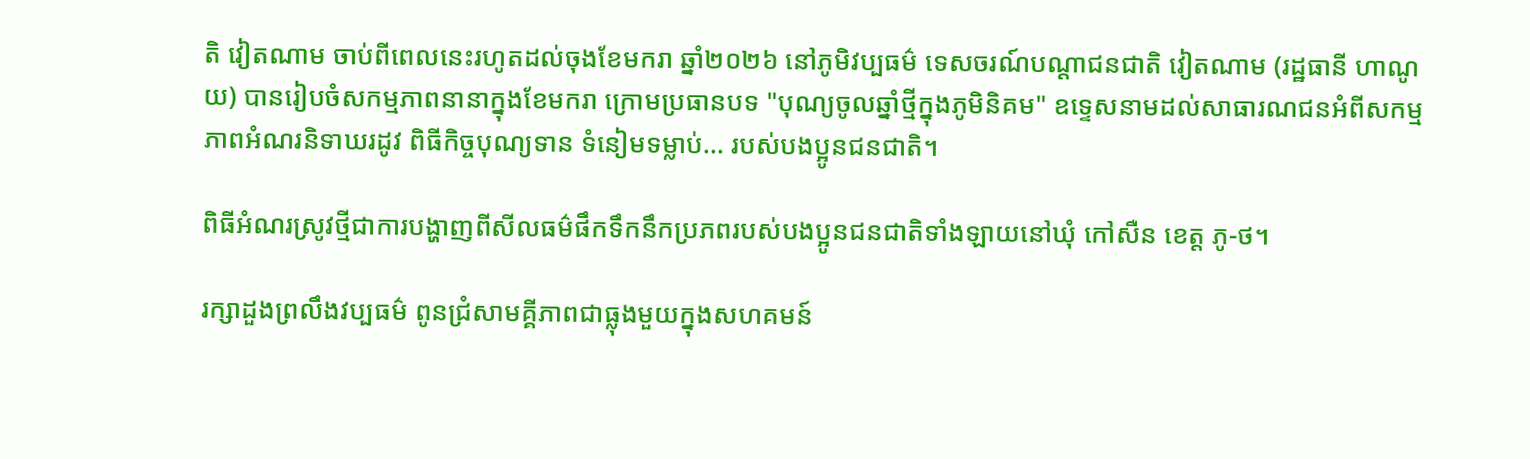តិ វៀតណាម ចាប់ពីពេលនេះរហូតដល់ចុងខែមករា ឆ្នាំ២០២៦ នៅភូមិវប្បធម៌ ទេសចរណ៍បណ្តាជនជាតិ វៀតណាម (រដ្ឋធានី ហាណូយ) បានរៀបចំសកម្មភាពនានាក្នុងខែមករា ក្រោមប្រធានបទ "បុណ្យចូលឆ្នាំថ្មីក្នុងភូមិនិគម" ឧទ្ទេសនាមដល់សាធារណជនអំពីសកម្មភាពអំណរនិទាឃរដូវ ពិធីកិច្ចបុណ្យទាន ទំនៀមទម្លាប់... របស់បងប្អូនជនជាតិ។

ពិធីអំណរស្រូវថ្មីជាការបង្ហាញពីសីលធម៌ផឹកទឹកនឹកប្រភពរបស់បងប្អូនជនជាតិទាំងឡាយនៅឃុំ កៅសឺន ខេត្ត ភូ-ថ។

រក្សាដួងព្រលឹងវប្បធម៌ ពូនជ្រំសាមគ្គីភាពជាធ្លុងមួយក្នុងសហគមន៍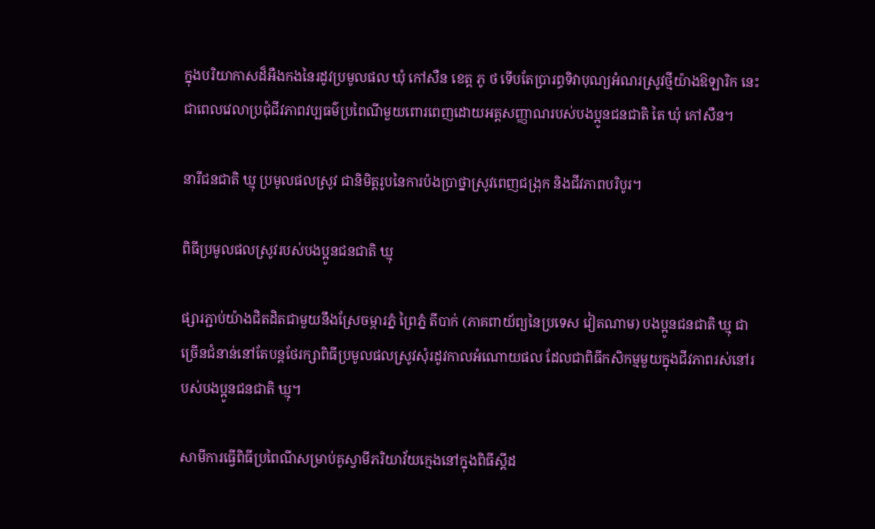ក្នុងបរិយាកាសដ៏អឺងកងនៃរដូវប្រមូលផល ឃុំ កៅសឺន ខេត្ត ភូ ថ ទើបតែប្រារព្ធទិវាបុណ្យអំណរស្រូវថ្មីយ៉ាងឱឡារិក នេះជាពេលវេលាប្រជុំជីវភាពវប្បធម៌ប្រពៃណីមួយពោរពេញដោយអត្តសញ្ញាណរបស់បងប្អូនជនជាតិ តៃ ឃុំ កៅសឺន។

នារីជនជាតិ ឃ្មុ ប្រមូលផលស្រូវ ជានិមិត្តរូបនៃការប៉ងប្រាថ្នាស្រូវពេញជង្រុក និងជីវភាពបរិបូរ។

ពិធីប្រមូលផលស្រូវរបស់បងប្អូនជនជាតិ ឃ្មុ

ផ្សារភ្ជាប់យ៉ាងជិតដិតជាមួយនឹងស្រែចម្ការភ្នំ ព្រៃភ្នំ តីបាក់ (ភាគពាយ័ព្យនៃប្រទេស វៀតណាម) បងប្អូនជនជាតិ ឃ្មុ ជាច្រើនជំនាន់នៅតែបន្តថែរក្សាពិធីប្រមូលផលស្រូវសុំរដូវកាលអំណោយផល ដែលជាពិធីកសិកម្មមួយក្នុងជីវភាពរស់នៅរបស់បងប្អូនជនជាតិ ឃ្មុ។

សាមីការធ្វើពិធីប្រពៃណីសម្រាប់គូស្វាមីភរិយាវ័យក្មេងនៅក្នុងពិធីស្តីដ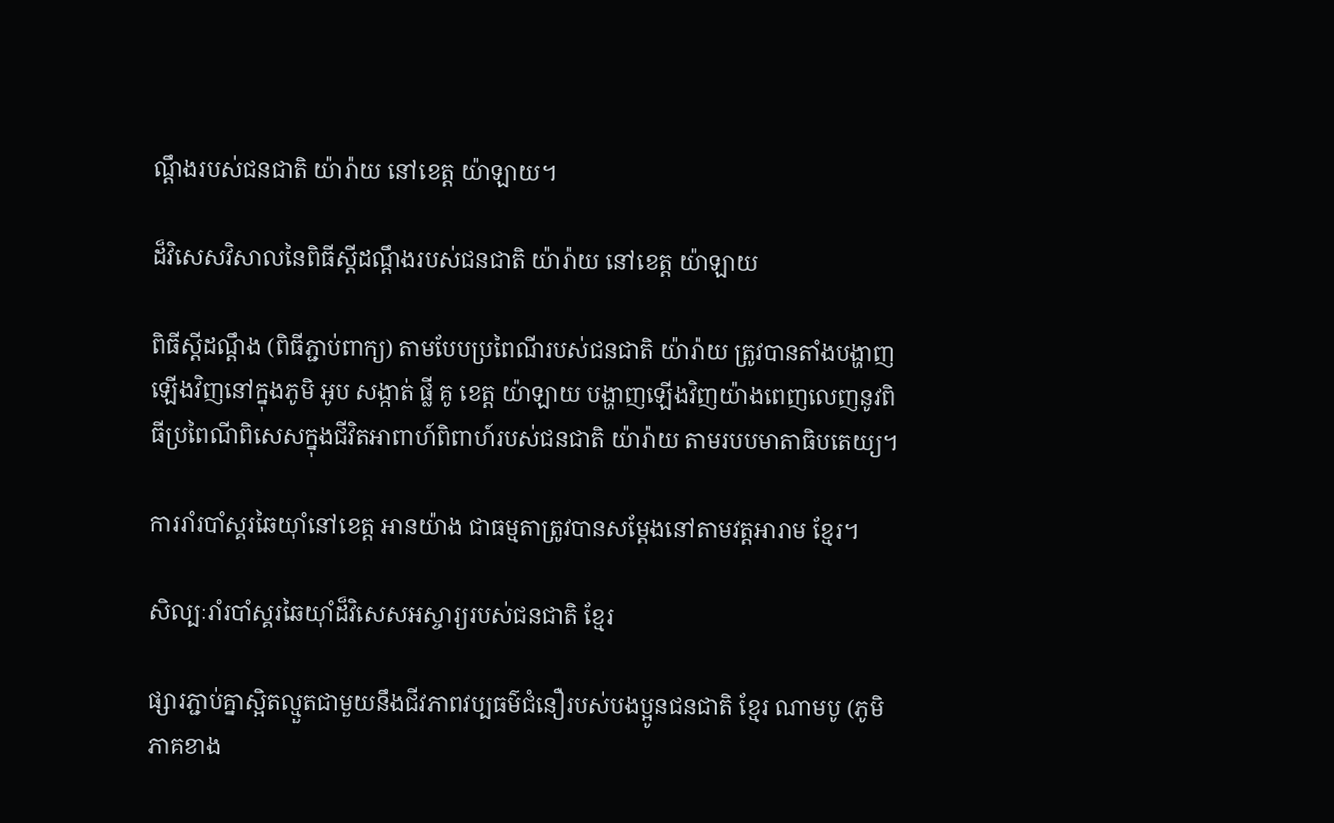ណ្ដឹងរបស់ជនជាតិ យ៉ារ៉ាយ នៅខេត្ត យ៉ាឡាយ។

ដ៏វិសេសវិសាលនៃពិធីស្តីដណ្ដឹងរបស់ជនជាតិ យ៉ារ៉ាយ នៅខេត្ត យ៉ាឡាយ

ពិធីស្តីដណ្ដឹង (ពិធីភ្ជាប់ពាក្យ) តាមបែបប្រពៃណីរបស់ជនជាតិ យ៉ារ៉ាយ ត្រូវបានតាំងបង្ហាញឡើងវិញនៅក្នុងភូមិ អូប សង្កាត់ ផ្លី គូ ខេត្ត យ៉ាឡាយ បង្ហាញឡើងវិញយ៉ាងពេញលេញនូវពិធីប្រពៃណីពិសេសក្នុងជីវិតអាពាហ៍ពិពាហ៍របស់ជនជាតិ យ៉ារ៉ាយ តាមរបបមាតាធិបតេយ្យ។

ការរាំរបាំស្គរឆៃយ៉ាំនៅខេត្ត អានយ៉ាង ជាធម្មតាត្រូវបានសម្តែងនៅតាមវត្តអារាម ខ្មែរ។

សិល្បៈរាំរបាំស្គរឆៃយ៉ាំដ៏វិសេសអស្ចារ្យរបស់ជនជាតិ ខ្មែរ

ផ្សារភ្ជាប់គ្នាស្អិតល្មួតជាមួយនឹងជីវភាពវប្បធម៌ជំនឿរបស់បងប្អូនជនជាតិ ខ្មែរ ណាមបូ (ភូមិភាគខាង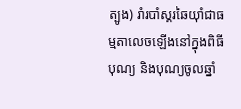ត្បូង) រាំរបាំស្គរឆៃយ៉ាំជាធម្មតាលេចឡើងនៅក្នុងពិធីបុណ្យ និងបុណ្យចូលឆ្នាំ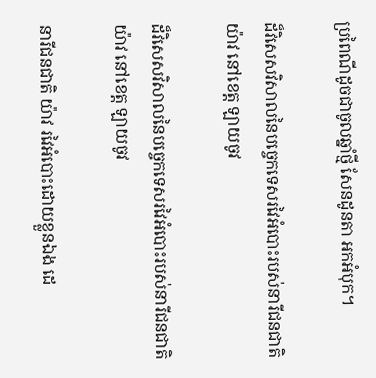ប្រពៃណីដូចជាចូលឆ្នាំថ្មី សែនដូនតា អកអំបុក។

ដ៏វិសេសវិសាលនៃបច្ចេកទេសរវៃអំបោះរបស់នារីជនជាតិ យ៉ាវ នៅខេត្ត ឡាយចូវ

ដ៏វិសេសវិសាលនៃបច្ចេកទេសរវៃអំបោះរបស់នារីជនជាតិ យ៉ាវ នៅខេត្ត ឡាយចូវ

នារីជនជាតិ យ៉ាវ រវៃអំបោះដោយខ្លួនឯង ដេ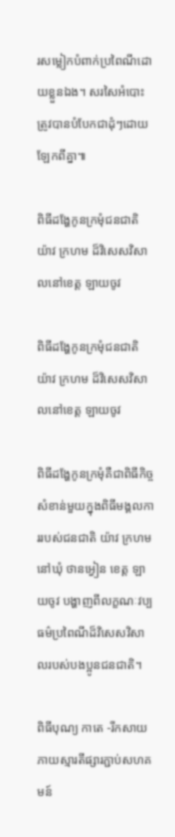រសម្លៀកបំពាក់ប្រពៃណីដោយខ្លួនឯង។ សរសៃអំបោះត្រូវបានបំបែកជាដុំៗដោយឡែកពីគ្នា៕

ពិធីដង្ហែកូនក្រមុំជនជាតិ យ៉ាវ ក្រហម ដ៏វិសេសវិសាលនៅខេត្ត ឡាយចូវ

ពិធីដង្ហែកូនក្រមុំជនជាតិ យ៉ាវ ក្រហម ដ៏វិសេសវិសាលនៅខេត្ត ឡាយចូវ

ពិធីដង្ហែកូនក្រមុំគឺជាពិធីកិច្ចសំខាន់មួយក្នុងពិធីមង្គលការរបស់ជនជាតិ យ៉ាវ ក្រហម នៅឃុំ ថានអ្វៀន ខេត្ត ឡាយចូវ បង្ហាញពីលក្ខណៈវប្បធម៌ប្រពៃណីដ៏វិសេសវិសាលរបស់បងប្អូនជនជាតិ។

ពិធីបុណ្យ កាតេ -រីកសាយភាយស្មារតីផ្សារភ្ជាប់សហគមន៍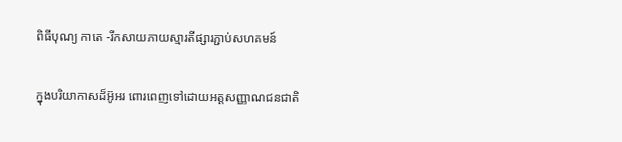ពិធីបុណ្យ កាតេ -រីកសាយភាយស្មារតីផ្សារភ្ជាប់សហគមន៍

ក្នុងបរិយាកាសដ៏អ៊ូអរ ពោរពេញទៅដោយអត្តសញ្ញាណជនជាតិ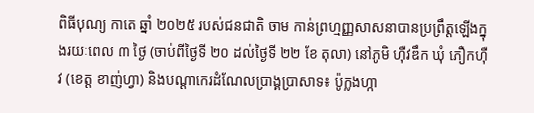ពិធីបុណ្យ កាតេ ឆ្នាំ ២០២៥ របស់ជនជាតិ ចាម កាន់ព្រហ្មញ្ញសាសនាបានប្រព្រឹត្តឡើងក្នុងរយៈពេល ៣ ថ្ងៃ (ចាប់ពីថ្ងៃទី ២០ ដល់ថ្ងៃទី ២២ ខែ តុលា) នៅភូមិ ហ៊ឺវឌឹក ឃុំ ភឿកហ៊ឺវ (ខេត្ត ខាញ់ហ្វា) និងបណ្តាកេរដំណែលប្រាង្គប្រាសាទ៖ ប៉ូក្លងហ្កា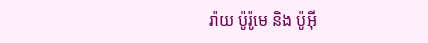រ៉ាយ ប៉ូរ៉ូមេ និង ប៉ូអ៊ី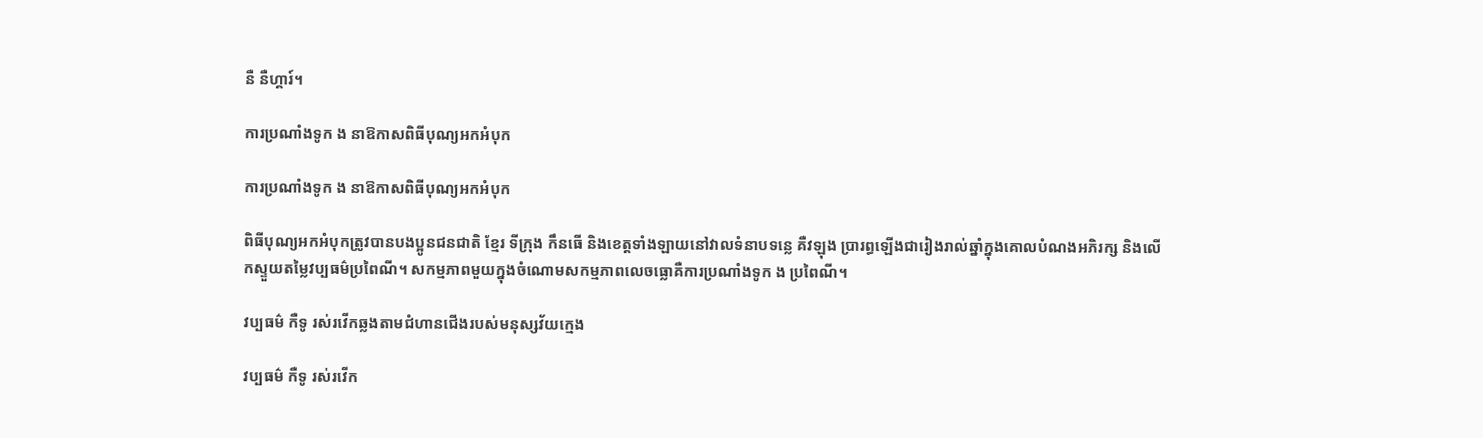នឺ នឺហ្គារ៍។

ការប្រណាំងទូក ង នាឱកាសពិធីបុណ្យអកអំបុក

ការប្រណាំងទូក ង នាឱកាសពិធីបុណ្យអកអំបុក

ពិធីបុណ្យអកអំបុកត្រូវបានបងប្អូនជនជាតិ ខ្មែរ ទីក្រុង កឹនធើ និងខេត្តទាំងឡាយនៅវាលទំនាបទន្លេ គឺវឡុង ប្រារព្ធឡើងជារៀងរាល់ឆ្នាំក្នុងគោលបំណងអភិរក្ស និងលើកស្ទួយតម្លៃវប្បធម៌ប្រពៃណី។ សកម្មភាពមួយក្នុងចំណោមសកម្មភាពលេចធ្លោគឺការប្រណាំងទូក ង ប្រពៃណី។

វប្បធម៌ កឺទូ រស់រវើកឆ្លងតាមជំហានជើងរបស់មនុស្សវ័យក្មេង

វប្បធម៌ កឺទូ រស់រវើក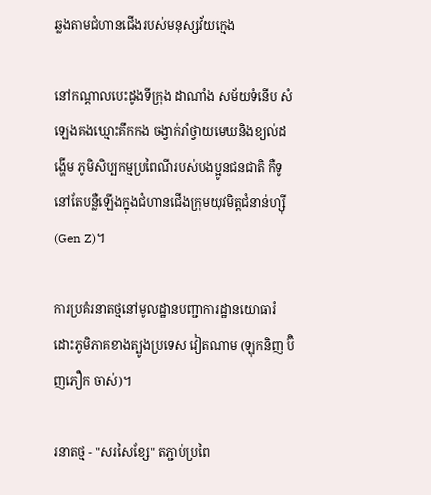ឆ្លងតាមជំហានជើងរបស់មនុស្សវ័យក្មេង

នៅកណ្តាលបេះដូងទីក្រុង ដាណាំង សម័យទំនើប សំឡេងគងឃ្មោះគឹកកង ចង្វាក់រាំថ្វាយមេឃនិងខ្យល់ដង្ហើម ភូមិសិប្បកម្មប្រពៃណីរបស់បងប្អូនជនជាតិ កឺទូ នៅតែបន្លឺឡើងក្នុងជំហានជើងក្រុមយុវមិត្តជំនាន់ហ្ស៊ី (Gen Z)។

ការប្រគំរនាតថ្មនៅមូលដ្ឋានបញ្ជាការដ្ឋានយោធារំដោះភូមិភាគខាងត្បូងប្រទេស វៀតណាម (ឡុកនិញ ប៊ិញភឿក ចាស់)។

រនាតថ្ម - "សរសៃខ្សែ" តភ្ជាប់ប្រពៃ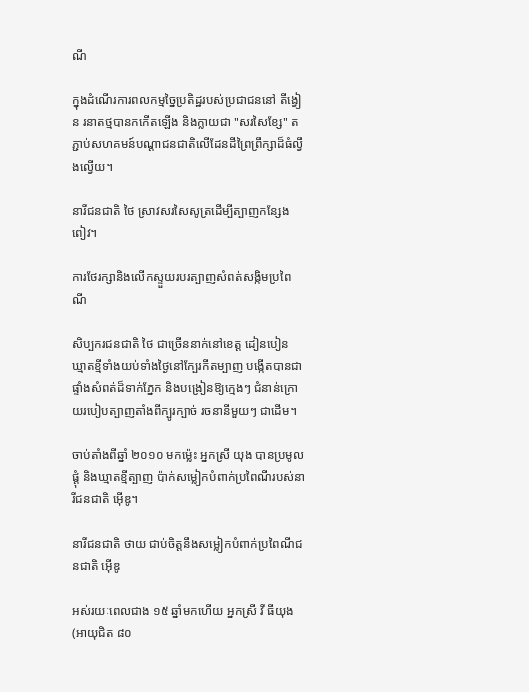ណី

ក្នុងដំណើរការពលកម្មច្នៃប្រតិដ្ឋរបស់ប្រជាជននៅ តីង្វៀន រនាតថ្មបានកកើតឡើង និងក្លាយជា "សរសៃខ្សែ" តភ្ជាប់សហគមន៍បណ្តាជនជាតិលើដែនដីព្រៃព្រឹក្សាដ៏ធំល្វឹងល្វើយ។

នារីជនជាតិ ថៃ ស្រាវសរសៃសូត្រដើម្បីត្បាញកន្សែង ពៀវ។

ការថែរក្សានិងលើកស្ទួយរបរត្បាញសំពត់សង្កិមប្រពៃណី

សិប្បករជនជាតិ ថៃ ជាច្រើននាក់នៅខេត្ត ដៀនបៀន ឃ្មាតខ្មីទាំងយប់ទាំងថ្ងៃនៅក្បែរកីតម្បាញ បង្កើតបានជាផ្ទាំងសំពត់ដ៏ទាក់ភ្នែក និងបង្រៀនឱ្យក្មេងៗ ជំនាន់ក្រោយរបៀបត្បាញតាំងពីក្បូរក្បាច់ រចនានីមួយៗ ជាដើម។

ចាប់តាំងពីឆ្នាំ ២០១០ មកម៉្លេះ អ្នកស្រី យុង បានប្រមូលផ្តុំ និងឃ្មាតខ្មីត្បាញ ប៉ាក់សម្លៀកបំពាក់ប្រពៃណីរបស់នារីជនជាតិ អ៊ើឌូ។

នារីជនជាតិ ថាយ ជាប់ចិត្តនឹងសម្លៀកបំពាក់ប្រពៃណីជនជាតិ អ៊ើឌូ

អស់រយៈពេលជាង ១៥ ឆ្នាំមកហើយ អ្នកស្រី វី ធីយុង (អាយុជិត ៨០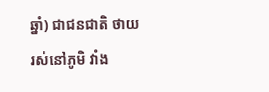ឆ្នាំ) ជាជនជាតិ ថាយ រស់នៅភូមិ វាំង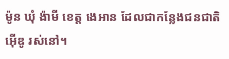ម៉ូន ឃុំ ង៉ាមី ខេត្ត ងេអាន ដែលជាកន្លែងជនជាតិ អ៊ើឌូ រស់នៅ។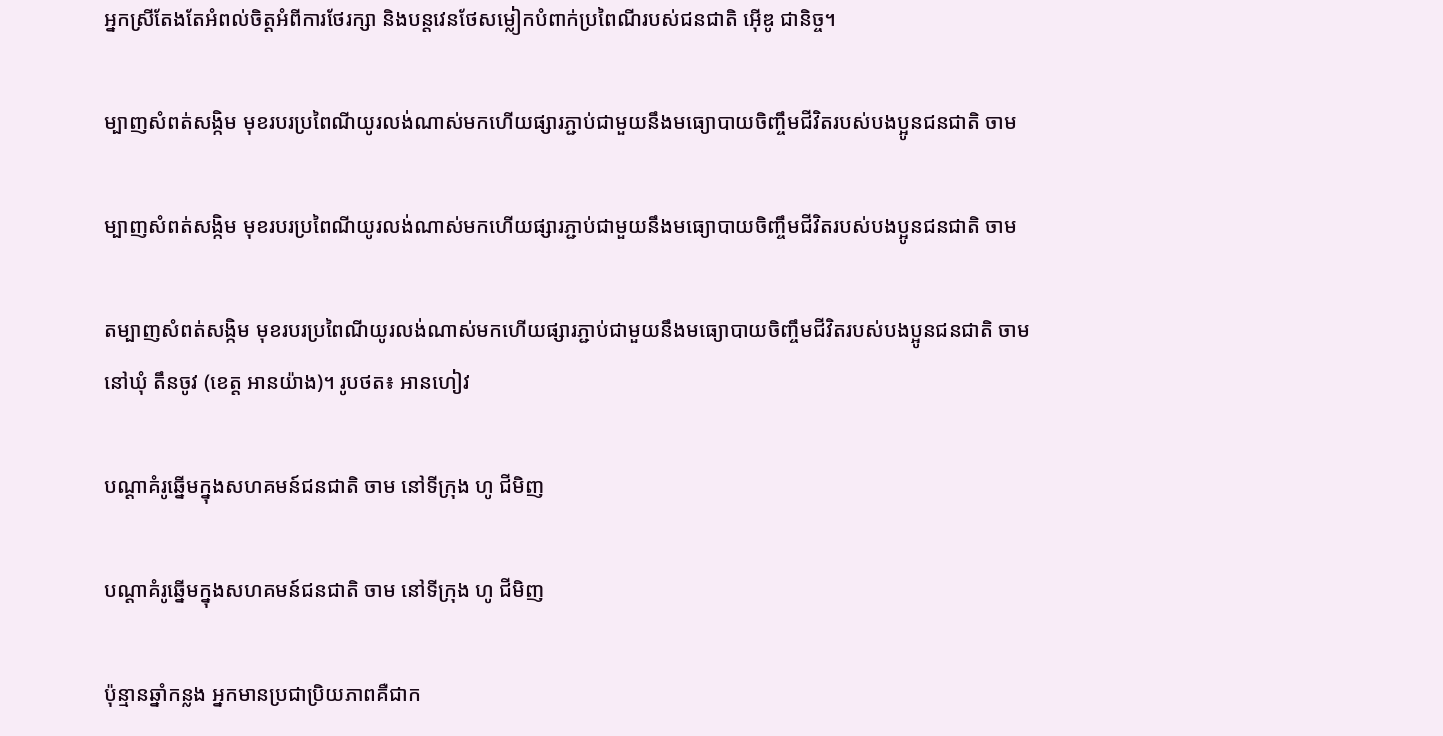អ្នកស្រីតែងតែអំពល់ចិត្តអំពីការថែរក្សា និងបន្តវេនថែសម្លៀកបំពាក់ប្រពៃណីរបស់ជនជាតិ អ៊ើឌូ ជានិច្ច។

ម្បាញសំពត់សង្កិម មុខរបរប្រពៃណីយូរលង់ណាស់មកហើយផ្សារភ្ជាប់ជាមួយនឹងមធ្យោបាយចិញ្ចឹមជីវិតរបស់បងប្អូនជនជាតិ ចាម

ម្បាញសំពត់សង្កិម មុខរបរប្រពៃណីយូរលង់ណាស់មកហើយផ្សារភ្ជាប់ជាមួយនឹងមធ្យោបាយចិញ្ចឹមជីវិតរបស់បងប្អូនជនជាតិ ចាម

តម្បាញសំពត់សង្កិម មុខរបរប្រពៃណីយូរលង់ណាស់មកហើយផ្សារភ្ជាប់ជាមួយនឹងមធ្យោបាយចិញ្ចឹមជីវិតរបស់បងប្អូនជនជាតិ ចាម នៅឃុំ តឹនចូវ (ខេត្ត អានយ៉ាង)។ រូបថត៖ អានហៀវ

បណ្តាគំរូឆ្នើមក្នុងសហគមន៍ជនជាតិ ចាម នៅទីក្រុង ហូ ជីមិញ

បណ្តាគំរូឆ្នើមក្នុងសហគមន៍ជនជាតិ ចាម នៅទីក្រុង ហូ ជីមិញ

ប៉ុន្មានឆ្នាំកន្លង អ្នកមានប្រជាប្រិយភាពគឺជាក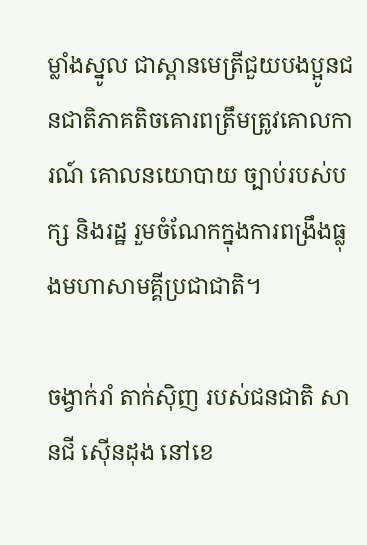ម្លាំងស្នូល ជាស្ពានមេត្រីជួយបងប្អូនជនជាតិភាគតិចគោរពត្រឹមត្រូវគោលការណ៍ គោលនយោបាយ ច្បាប់របស់បក្ស និងរដ្ឋ រួមចំណែកក្នុងការពង្រឹងធ្លុងមហាសាមគ្គីប្រជាជាតិ។

ចង្វាក់រាំ តាក់ស៊ិញ របស់ជនជាតិ សានជី ស៊ើនដុង នៅខេ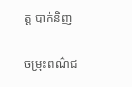ត្ត បាក់និញ

ចម្រុះពណ៌ជ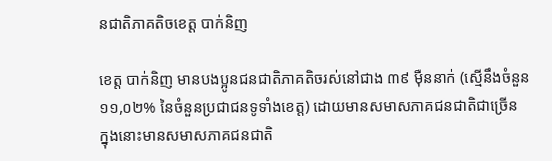នជាតិភាគតិចខេត្ត បាក់និញ

ខេត្ត បាក់និញ មានបងប្អូនជនជាតិភាគតិចរស់នៅជាង ៣៩ ម៉ឺននាក់ (ស្មើនឹងចំនួន ១១,០២% នៃចំនួនប្រជាជនទូទាំងខេត្ត) ដោយមានសមាសភាគជនជាតិជាច្រើន ក្នុងនោះមានសមាសភាគជនជាតិ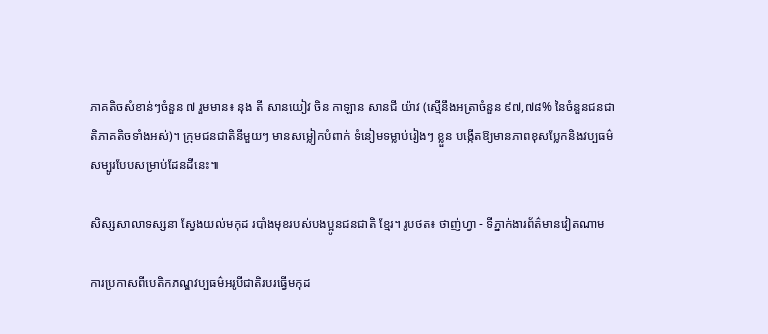ភាគតិចសំខាន់ៗចំនួន ៧ រួមមាន៖ នុង តី សានយៀវ ចិន កាឡាន សានជី យ៉ាវ (ស្មើនឹងអត្រាចំនួន ៩៧,៧៨% នៃចំនួនជនជាតិភាគតិចទាំងអស់)។ ក្រុមជនជាតិនីមួយៗ មានសម្លៀកបំពាក់ ទំនៀមទម្លាប់រៀងៗ ខ្លួន បង្កើតឱ្យមានភាពខុសប្លែកនិងវប្បធម៌សម្បូរបែបសម្រាប់ដែនដីនេះ៕

សិស្សសាលាទស្សនា ស្វែងយល់មកុដ របាំងមុខរបស់បងប្អូនជនជាតិ ខ្មែរ។ រូបថត៖ ថាញ់ហ្វា - ទីភ្នាក់ងារព័ត៌មានវៀតណាម

ការប្រកាសពីបេតិកភណ្ឌវប្បធម៌អរូបីជាតិរបរធ្វើមកុដ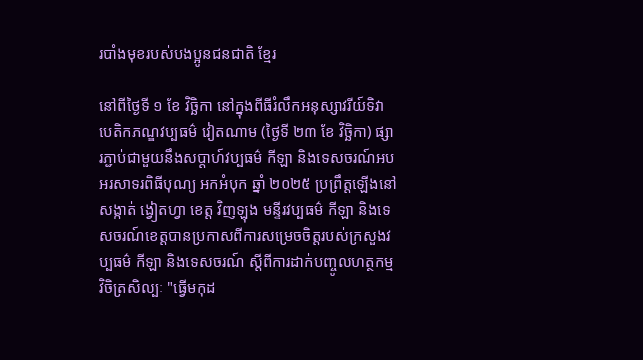របាំងមុខរបស់បងប្អូនជនជាតិ ខ្មែរ

នៅពីថ្ងៃទី ១ ខែ វិច្ឆិកា នៅក្នុងពីធីរំលឹកអនុស្សាវរីយ៍ទិវាបេតិកភណ្ឌវប្បធម៌ វៀតណាម (ថ្ងៃទី ២៣ ខែ វិច្ឆិកា) ផ្សារភ្ជាប់ជាមួយនឹងសប្តាហ៍វប្បធម៌ កីឡា និងទេសចរណ៍អបអរសាទរពិធីបុណ្យ អកអំបុក ឆ្នាំ ២០២៥ ប្រព្រឹត្តឡើងនៅសង្កាត់ ង្វៀតហ្វា ខេត្ត វិញឡុង មន្ទីរវប្បធម៌ កីឡា និងទេសចរណ៍ខេត្តបានប្រកាសពីការសម្រេចចិត្តរបស់ក្រសួងវប្បធម៌ កីឡា និងទេសចរណ៍ ស្តីពីការដាក់បញ្ចូលហត្ថកម្មវិចិត្រសិល្បៈ "ធ្វើមកុដ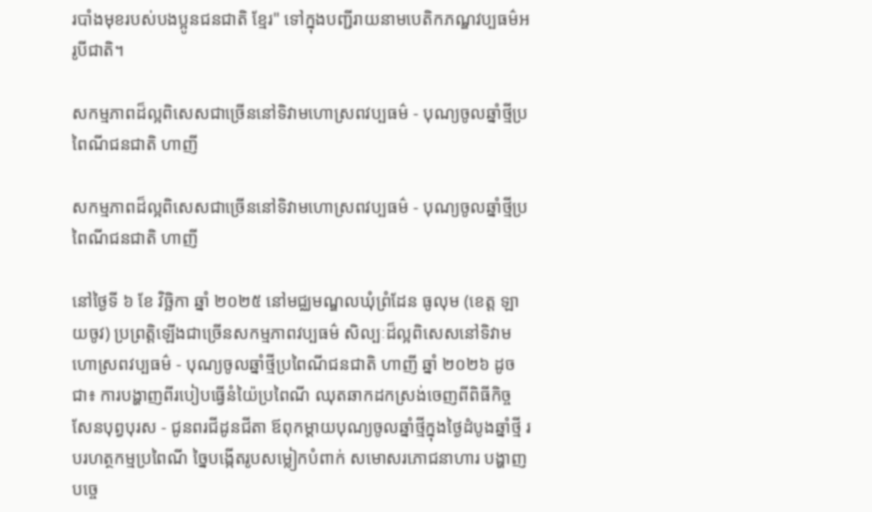របាំងមុខរបស់បងប្អូនជនជាតិ ខ្មែរ" ទៅក្នុងបញ្ជីរាយនាមបេតិកភណ្ឌវប្បធម៌អរូបីជាតិ។

សកម្មភាពដ៏ល្អពិសេសជាច្រើននៅទិវាមហោស្រពវប្បធម៌ - បុណ្យចូលឆ្នាំថ្មីប្រពៃណីជនជាតិ ហាញី

សកម្មភាពដ៏ល្អពិសេសជាច្រើននៅទិវាមហោស្រពវប្បធម៌ - បុណ្យចូលឆ្នាំថ្មីប្រពៃណីជនជាតិ ហាញី

នៅថ្ងៃទី ៦ ខែ វិច្ឆិកា ឆ្នាំ ២០២៥ នៅមជ្ឈមណ្ឌលឃុំព្រំដែន ធូលុម (ខេត្ត ឡាយចូវ) ប្រព្រត្តិឡើងជាច្រើនសកម្មភាពវប្បធម៌ សិល្បៈដ៏ល្អពិសេសនៅទិវាមហោស្រពវប្បធម៌ - បុណ្យចូលឆ្នាំថ្មីប្រពៃណីជនជាតិ ហាញី ឆ្នាំ ២០២៦ ដូចជា៖ ការបង្ហាញពីរបៀបធ្វើនំយ៉ៃប្រពៃណី ឈុតឆាកដកស្រង់ចេញពីពិធីកិច្ចសែនបុព្វបុរស - ជូនពរជីដូនជីតា ឪពុកម្តាយបុណ្យចូលឆ្នាំថ្មីក្នុងថ្ងៃដំបូងឆ្នាំថ្មី របរហត្ថកម្មប្រពៃណី ច្នៃបង្កើតរូបសម្លៀកបំពាក់ សមោសរភោជនាហារ បង្ហាញបច្ចេ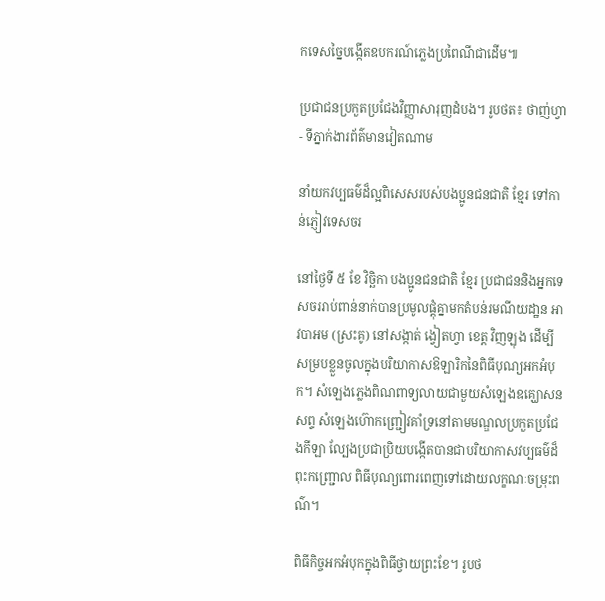កទេសច្នៃបង្កើតឧបករណ៍ភ្លេងប្រពៃណីជាដើម៕

ប្រជាជនប្រកួតប្រជែងវិញ្ញាសារុញដំបង។ រូបថត៖ ថាញ់ហ្វា - ទីភ្នាក់ងារព័ត៌មានវៀតណាម

នាំយកវប្បធម៌ដ៏ល្អពិសេសរបស់បងប្អូនជនជាតិ ខ្មែរ ទៅកាន់ភ្ញៀវទេសចរ

នៅថ្ងៃទី ៥ ខែ វិច្ឆិកា បងប្អូនជនជាតិ ខ្មែរ ប្រជាជននិងអ្នកទេសចររាប់ពាន់នាក់បានប្រមូលផ្តុំគ្នាមកតំបន់រមណីយដា្ឋន អាវបាអម (ស្រះគូ) នៅសង្កាត់ ង្វៀតហ្វា ខេត្ត វិញឡុង ដើម្បីសម្របខ្លួនចូលក្នុងបរិយាកាសឱឡារិកនៃពិធីបុណ្យអកអំបុក។ សំឡេងភ្លេងពិណពាទ្យលាយជាមួយសំឡេងឧគ្ឃោសនសព្ទ សំឡេងហ៊ោកញ្ជ្រៀវគាំទ្រនៅតាមមណ្ឌលប្រកួតប្រជែងកីឡា ល្បែងប្រជាប្រិយបង្កើតបានជាបរិយាកាសវប្បធម៌ដ៏ពុះកញ្ជ្រោល ពិធីបុណ្យពោរពេញទៅដោយលក្ខណៈចម្រុះពណ៌។

ពិធីកិច្ចអកអំបុកក្នុងពិធីថ្វាយព្រះខែ។ រូបថ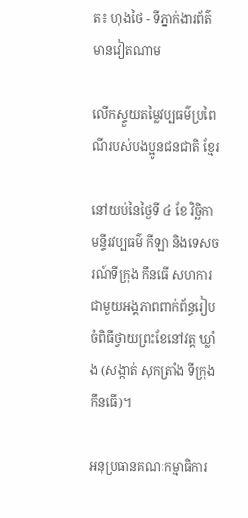ត៖ ហុងថៃ - ទីភ្នាក់ងារព័ត៌មានវៀតណាម

លើកស្ទួយតម្លៃវប្បធម៌ប្រពៃណីរបស់បងប្អូនជនជាតិ ខ្មែរ

នៅយប់នៃថ្ងៃទី ៤ ខែ វិច្ឆិកា មន្ទីរវប្បធម៌ កីឡា និងទេសចរណ៍ទីក្រុង កឹនធើ សហការជាមួយអង្គភាពពាក់ព័ន្ធរៀបចំពិធីថ្វាយព្រះខែនៅវត្ត ឃ្លាំង (សង្កាត់ សុកត្រាំង ទីក្រុង កឹនធើ)។

អនុប្រធានគណៈកម្មាធិការ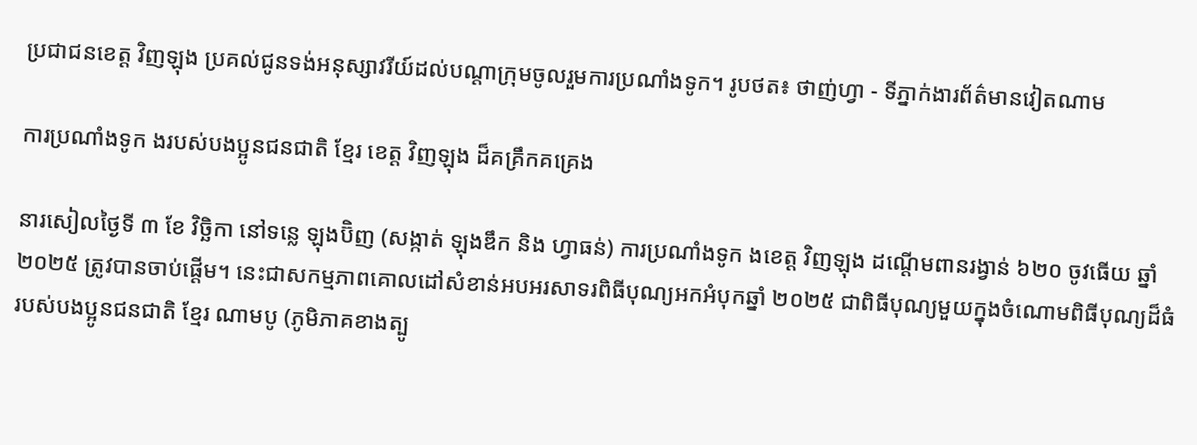ប្រជាជនខេត្ត វិញឡុង ប្រគល់ជូនទង់អនុស្សាវរីយ៍ដល់បណ្តាក្រុមចូលរួមការប្រណាំងទូក។ រូបថត៖ ថាញ់ហ្វា - ទីភ្នាក់ងារព័ត៌មានវៀតណាម

ការប្រណាំងទូក ងរបស់បងប្អូនជនជាតិ ខ្មែរ ខេត្ត វិញឡុង ដ៏គគ្រឹកគគ្រេង

នារសៀលថ្ងៃទី ៣ ខែ វិច្ឆិកា នៅទន្លេ ឡុងប៊ិញ (សង្កាត់ ឡុងឌឹក និង ហ្វាធន់) ការប្រណាំងទូក ងខេត្ត វិញឡុង ដណ្តើមពានរង្វាន់ ៦២០ ចូវធើយ ឆ្នាំ ២០២៥ ត្រូវបានចាប់ផ្តើម។ នេះជាសកម្មភាពគោលដៅសំខាន់អបអរសាទរពិធីបុណ្យអកអំបុកឆ្នាំ ២០២៥ ជាពិធីបុណ្យមួយក្នុងចំណោមពិធីបុណ្យដ៏ធំរបស់បងប្អូនជនជាតិ ខ្មែរ ណាមបូ (ភូមិភាគខាងត្បូ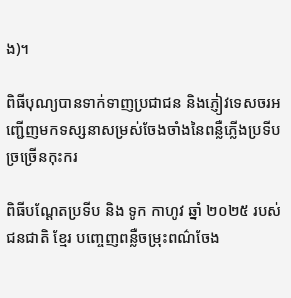ង)។

ពិធីបុណ្យបានទាក់ទាញប្រជាជន និងភ្ញៀវទេសចរអញ្ជើញមកទស្សនាសម្រស់ចែងចាំងនៃពន្លឺភ្លើងប្រទីបច្រច្រើនកុះករ

ពិធីបណ្តែតប្រទីប និង ទូក កាហូវ ឆ្នាំ ២០២៥ របស់ជនជាតិ ខ្មែរ បញ្ចេញពន្លឺចម្រុះពណ៌ចែង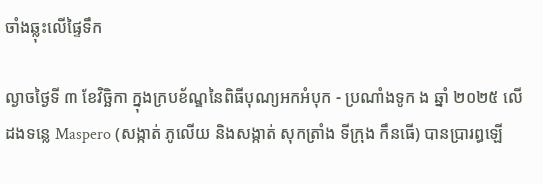ចាំងឆ្លុះលើផ្ទៃទឹក

ល្ងាចថ្ងៃទី ៣ ខែវិច្ឆិកា ក្នុងក្របខ័ណ្ឌនៃពិធីបុណ្យអកអំបុក - ប្រណាំងទូក ង ឆ្នាំ ២០២៥ លើដងទន្លេ Maspero (សង្កាត់ ភូលើយ និងសង្កាត់ សុកត្រាំង ទីក្រុង កឹនធើ) បានប្រារព្ធឡើ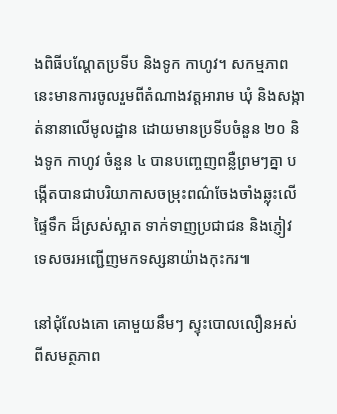ងពិធីបណ្តែតប្រទីប និងទូក កាហូវ។ សកម្មភាពនេះមានការចូលរួមពីតំណាងវត្តអារាម ឃុំ និងសង្កាត់នានាលើមូលដ្ឋាន ដោយមានប្រទីបចំនួន ២០ និងទូក កាហូវ ចំនួន ៤ បានបញ្ចេញពន្លឺព្រមៗគ្នា បង្កើតបានជាបរិយាកាសចម្រុះពណ៌ចែងចាំងឆ្លុះលើផ្ទៃទឹក ដ៏ស្រស់ស្អាត ទាក់ទាញប្រជាជន និងភ្ញៀវទេសចរអញ្ជើញមកទស្សនាយ៉ាងកុះករ៕

នៅជុំលែងគោ គោមួយនឹមៗ ស្ទុះបោលលឿនអស់ពីសមត្ថភាព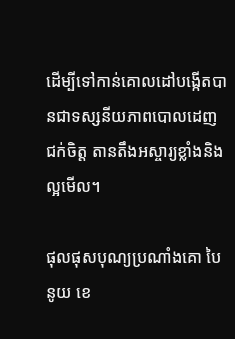ដើម្បីទៅកាន់គោលដៅបង្កើតបានជាទស្សនីយភាពបោលដេញ ជក់ចិត្ត តានតឹងអស្ចារ្យខ្លាំងនិងល្អមើល។

ផុលផុសបុណ្យប្រណាំងគោ បៃនូយ ខេ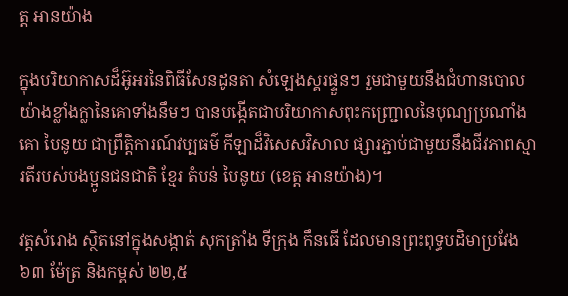ត្ត អានយ៉ាង

ក្នុងបរិយាកាសដ៏អ៊ូអរនៃពិធីសែនដូនតា សំឡេងស្គរផ្ទួនៗ រួមជាមួយនឹងជំហានបោលយ៉ាងខ្លាំងក្លានៃគោទាំងនឹមៗ បានបង្កើតជាបរិយាកាសពុះកញ្ជ្រោលនៃបុណ្យប្រណាំងគោ បៃនូយ ជាព្រឹត្តិការណ៍វប្បធម៌ កីឡាដ៏វិសេសវិសាល ផ្សារភ្ជាប់ជាមួយនឹងជីវភាពស្មារតីរបស់បងប្អូនជនជាតិ ខ្មែរ តំបន់ បៃនូយ (ខេត្ត អានយ៉ាង)។

វត្តសំរោង ស្ថិតនៅក្នុងសង្កាត់ សុកត្រាំង ទីក្រុង កឹនធើ ដែលមានព្រះពុទ្ធបដិមាប្រវែង ៦៣ ម៉ែត្រ និងកម្ពស់ ២២,៥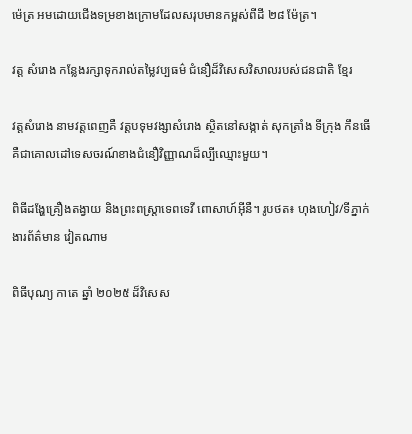ម៉េត្រ អមដោយជើងទម្រខាងក្រោមដែលសរុបមានកម្ពស់ពីដី ២៨ ម៉ែត្រ។

វត្ត សំរោង កន្លែងរក្សាទុករាល់តម្លៃវប្បធម៌ ជំនឿដ៏វិសេសវិសាលរបស់ជនជាតិ ខ្មែរ

វត្តសំរោង នាមវត្តពេញគឺ វត្តបទុមវង្សាសំរោង ស្ថិតនៅសង្កាត់ សុកត្រាំង ទីក្រុង កឹនធើ គឺជាគោលដៅទេសចរណ៍ខាងជំនឿវិញ្ញាណដ៏ល្បីឈ្មោះមួយ។

ពិធីដង្ហែគ្រឿងតង្វាយ និងព្រះពស្រ្តាទេពទេវី ពោសាហ៍អ៊ីនឺ។ រូបថត៖ ហុងហៀវ/ទីភ្នាក់ងារព័ត៌មាន វៀតណាម

ពិធីបុណ្យ កាតេ ឆ្នាំ ២០២៥ ដ៏វិសេស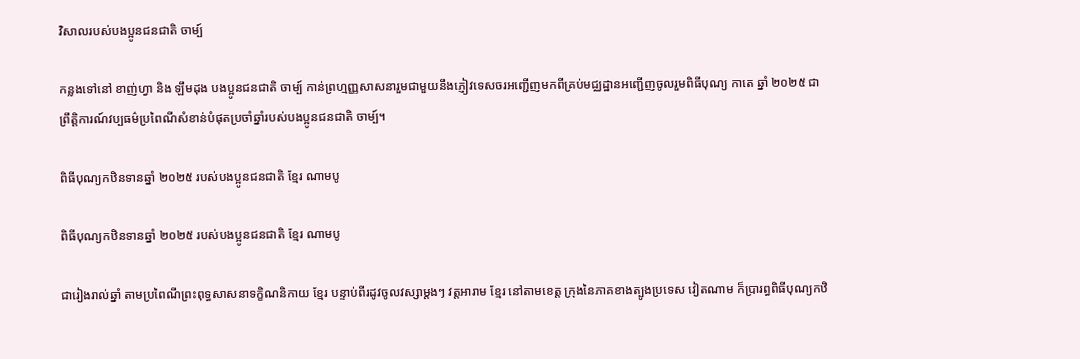វិសាលរបស់បងប្អូនជនជាតិ ចាម្ប៍

កន្លងទៅនៅ ខាញ់ហ្វា និង ឡឹមដុង បងប្អូនជនជាតិ ចាម្ប៍ កាន់ព្រហ្មញ្ញសាសនារួមជាមួយនឹងភ្ញៀវទេសចរអញ្ជើញមកពីគ្រប់មជ្ឈដ្ឋានអញ្ជើញចូលរួមពិធីបុណ្យ កាតេ ឆ្នាំ ២០២៥ ជាព្រឹត្តិការណ៍វប្បធម៌ប្រពៃណីសំខាន់បំផុតប្រចាំឆ្នាំរបស់បងប្អូនជនជាតិ ចាម្ប៍។

ពិធីបុណ្យកឋិនទានឆ្នាំ ២០២៥ របស់បងប្អូនជនជាតិ ខ្មែរ ណាមបូ

ពិធីបុណ្យកឋិនទានឆ្នាំ ២០២៥ របស់បងប្អូនជនជាតិ ខ្មែរ ណាមបូ

ជារៀងរាល់ឆ្នាំ តាមប្រពៃណីព្រះពុទ្ធសាសនាទក្ខិណនិកាយ ខ្មែរ បន្ទាប់ពីរដូវចូលវស្សាម្តងៗ វត្តអារាម ខ្មែរ នៅតាមខេត្ត ក្រុងនៃភាគខាងត្បូងប្រទេស វៀតណាម ក៏ប្រារព្ធពិធីបុណ្យកឋិ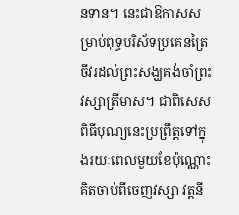នទាន។ នេះជាឱកាសសម្រាប់ពុទ្ធបរិស័ទប្រគេនត្រៃចីវរដល់ព្រះសង្ឃគង់ចាំព្រះវស្សាត្រីមាស។ ជាពិសេស ពិធីបុណ្យនេះប្រព្រឹត្តទៅក្នុងរយៈពេលមួយខែប៉ុណ្ណោះគិតចាប់ពីចេញវស្សា វត្តនី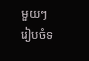មួយៗ រៀបចំទ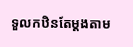ទួលកឋិនតែម្តងតាម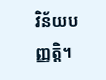វិន័យបញ្ញត្តិ។